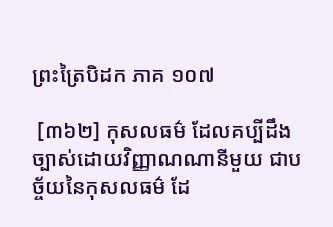ព្រះត្រៃបិដក ភាគ ១០៧

 [៣៦២] កុសលធម៌ ដែលគប្បីដឹងច្បាស់ដោយវិញ្ញាណណានីមួយ ជាបច្ច័យនៃកុសលធម៌ ដែ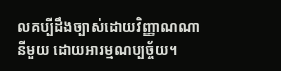លគប្បីដឹងច្បាស់ដោយវិញ្ញាណណានីមួយ ដោយអារម្មណប្បច្ច័យ។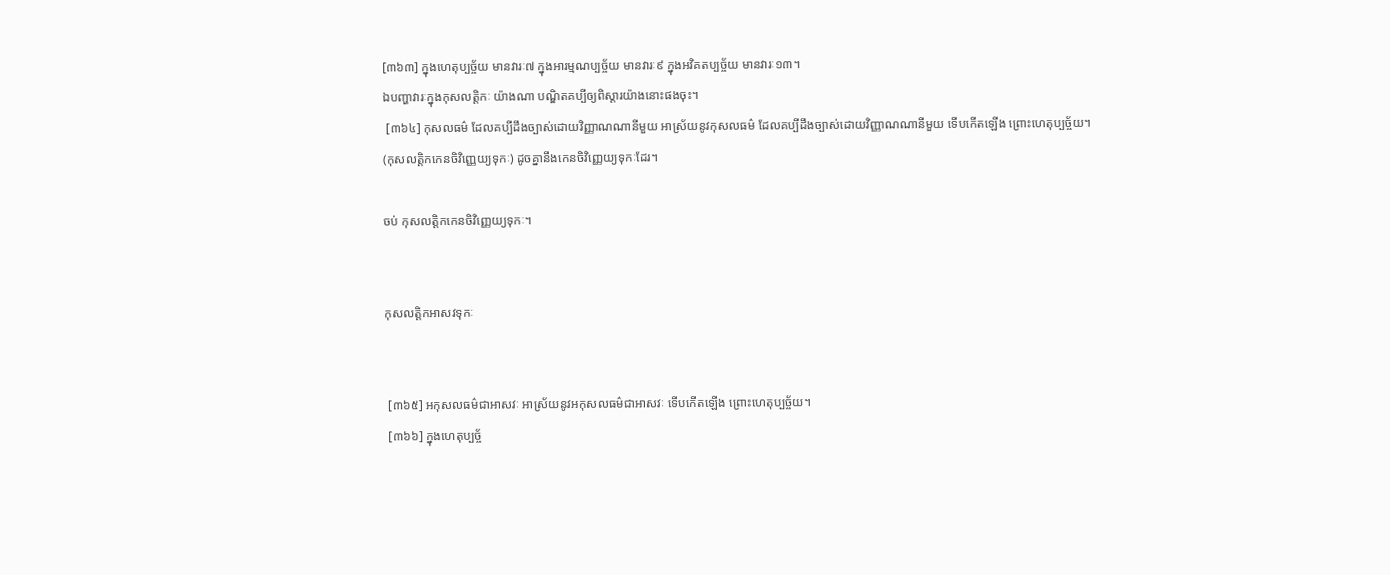[៣៦៣] ក្នុងហេតុប្បច្ច័យ មានវារៈ៧ ក្នុងអារម្មណប្បច្ច័យ មានវារៈ៩ ក្នុងអវិគតប្បច្ច័យ មានវារៈ១៣។
ឯបញ្ហាវារៈក្នុងកុសលត្តិកៈ យ៉ាងណា បណ្ឌិតគប្បីឲ្យពិស្តារយ៉ាងនោះផងចុះ។
 [៣៦៤] កុសលធម៌ ដែលគប្បីដឹងច្បាស់ដោយវិញ្ញាណណានីមួយ អាស្រ័យនូវកុសលធម៌ ដែលគប្បីដឹងច្បាស់ដោយវិញ្ញាណណានីមួយ ទើបកើតឡើង ព្រោះហេតុប្បច្ច័យ។
(កុសលត្តិកកេនចិវិញ្ញេយ្យទុកៈ) ដូចគ្នានឹងកេនចិវិញ្ញេយ្យទុកៈដែរ។

ចប់ កុសលត្តិកកេនចិវិញ្ញេយ្យទុកៈ។


កុសលត្តិកអាសវទុកៈ


 [៣៦៥] អកុសលធម៌ជាអាសវៈ អាស្រ័យនូវអកុសលធម៌ជាអាសវៈ ទើបកើតឡើង ព្រោះហេតុប្បច្ច័យ។
 [៣៦៦] ក្នុងហេតុប្បច្ច័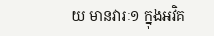យ មានវារៈ១ ក្នុងអវិគ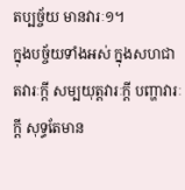តប្បច្ច័យ មានវារៈ១។
ក្នុងបច្ច័យទាំងអស់ ក្នុងសហជាតវារៈក្តី សម្បយុត្តវារៈក្តី បញ្ហាវារៈក្តី សុទ្ធតែមាន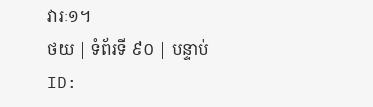វារៈ១។
ថយ | ទំព័រទី ៩០ | បន្ទាប់
ID: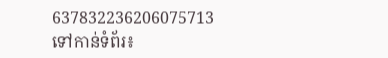637832236206075713
ទៅកាន់ទំព័រ៖